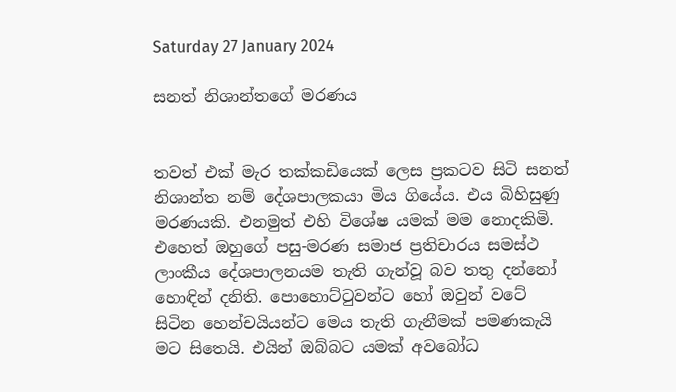Saturday 27 January 2024

සනත් නිශාන්තගේ මරණය


තවත් එක් මැර තක්කඩියෙක් ලෙස ප්‍රකටව සිටි සනත් නිශාන්ත නම් දේශපාලකයා මිය ගියේය. එය බිහිසුණු මරණයකි. එනමුත් එහි විශේෂ යමක් මම නොදකිමි. එහෙත් ඔහුගේ පසු-මරණ සමාජ ප්‍රතිචාරය සමස්ථ ලාංකීය දේශපාලනයම තැති ගැන්වූ බව තතු දන්නෝ හොඳින් දනිති. පොහොට්ටුවන්ට හෝ ඔවුන් වටේ සිටින හෙන්චයියන්ට මෙය තැති ගැනීමක් පමණකැයි මට සිතෙයි. එයින් ඔබ්බට යමක් අවබෝධ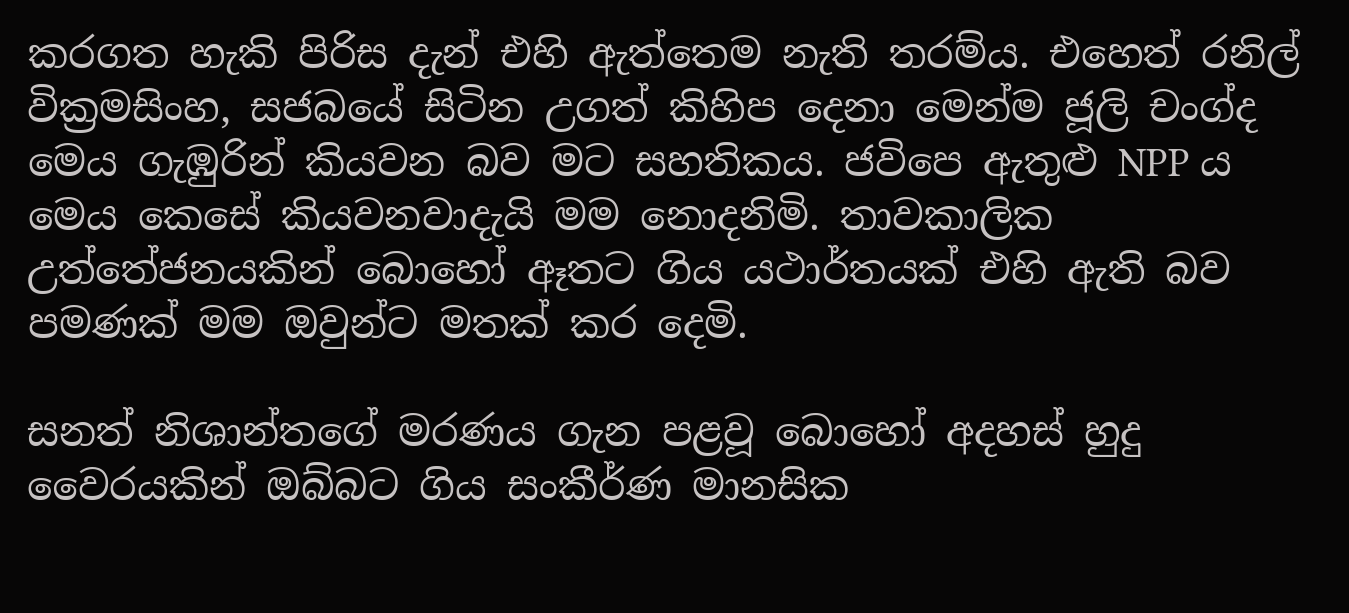කරගත හැකි පිරිස දැන් එහි ඇත්තෙම නැති තරම්ය. එහෙත් රනිල් වික්‍රමසිංහ, සජබයේ සිටින උගත් කිහිප දෙනා මෙන්ම ජූලි චංග්ද මෙය ගැඹුරින් කියවන බව මට සහතිකය. ජවිපෙ ඇතුළු NPP ය මෙය කෙසේ කියවනවාදැයි මම නොදනිමි. තාවකාලික උත්තේජනයකින් බොහෝ ඈතට ගිය යථාර්තයක් එහි ඇති බව පමණක් මම ඔවුන්ට මතක් කර දෙමි.

සනත් නිශාන්තගේ මරණය ගැන පළවූ බොහෝ අදහස් හුදු වෛරයකින් ඔබ්බට ගිය සංකීර්ණ මානසික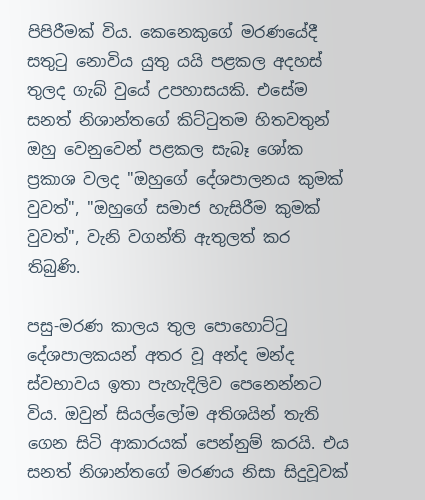පිපිරීමක් විය. කෙනෙකුගේ මරණයේදී සතුටු නොවිය යුතු යයි පළකල අදහස් තුලද ගැබ් වුයේ උපහාසයකි. එසේම සනත් නිශාන්තගේ කිට්ටුතම හිතවතුන් ඔහු වෙනුවෙන් පළකල සැබෑ ශෝක ප්‍රකාශ වලද "ඔහුගේ දේශපාලනය කුමක් වුවත්", "ඔහුගේ සමාජ හැසිරීම කුමක් වුවත්", වැනි වගන්ති ඇතුලත් කර තිබුණි.

පසු-මරණ කාලය තුල පොහොට්ටු දේශපාලකයන් අතර වූ අන්ද මන්ද ස්වභාවය ඉතා පැහැදිලිව පෙනෙන්නට විය. ඔවුන් සියල්ලෝම අතිශයින් තැති ගෙන සිටි ආකාරයක් පෙන්නුම් කරයි. එය සනත් නිශාන්තගේ මරණය නිසා සිදුවූවක්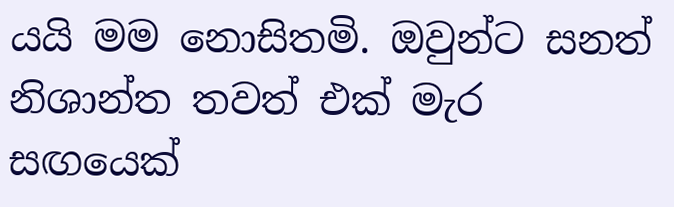යයි මම නොසිතමි. ඔවුන්ට සනත් නිශාන්ත තවත් එක් මැර සඟයෙක්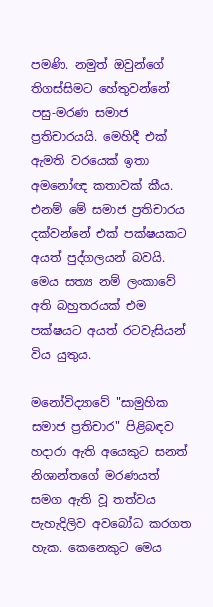පමණි. නමුත් ඔවුන්ගේ තිගස්සිමට හේතුවන්නේ පසු-මරණ සමාජ ප්‍රතිචාරයයි. මෙහිදී එක් ඇමති වරයෙක් ඉතා අමනෝඥ කතාවක් කීය. එනම් මේ සමාජ ප්‍රතිචාරය දක්වන්නේ එක් පක්ෂයකට අයත් පුද්ගලයන් බවයි. මෙය සත්‍ය නම් ලංකාවේ අති බහුතරයක් එම පක්ෂයට අයත් රටවැසියන් විය යුතුය.

මනෝවිද්‍යාවේ "සාමුහික සමාජ ප්‍රතිචාර" පිළිබඳව හදාරා ඇති අයෙකුට සනත් නිශාන්තගේ මරණයත් සමග ඇති වූ තත්වය පැහැදිලිව අවබෝධ කරගත හැක. කෙනෙකුට මෙය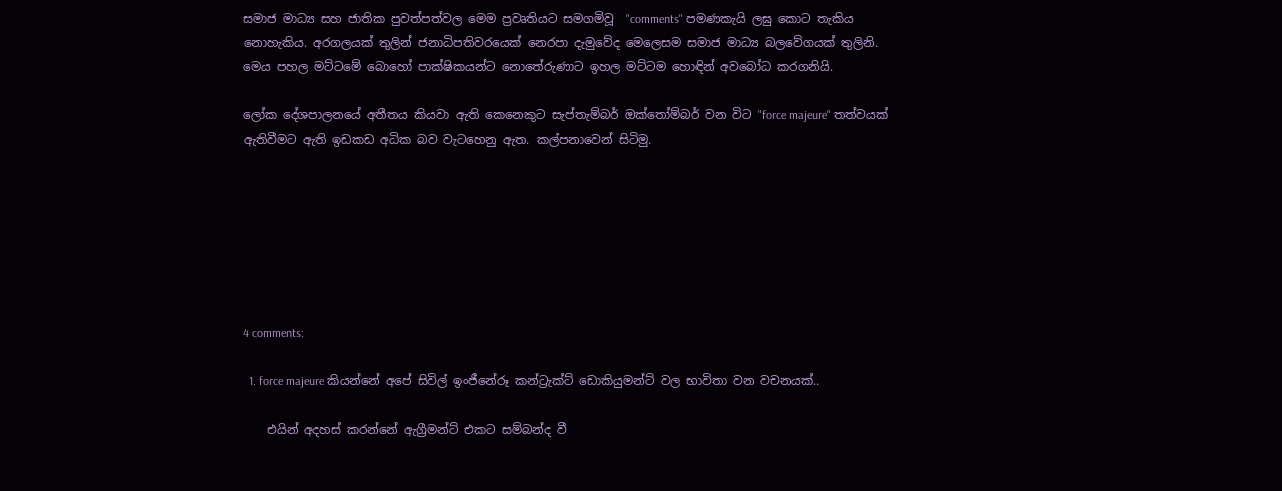සමාජ මාධ්‍ය සහ ජාතික පුවත්පත්වල මෙම ප්‍රවෘතියට සමගමිවූ  "comments" පමණකැයි ලඝු කොට තැකිය නොහැකිය. අරගලයක් තුලින් ජනාධිපතිවරයෙක් නෙරපා දැමුවේද මෙලෙසම සමාජ මාධ්‍ය බලවේගයක් තුලිනි. මෙය පහල මට්ටමේ බොහෝ පාක්ෂිකයන්ට නොතේරුණාට ඉහල මට්ටම හොඳින් අවබෝධ කරගනියි.

ලෝක දේශපාලනයේ අතීතය කියවා ඇති කෙනෙකුට සැප්තැම්බර් ඔක්තෝම්බර් වන විට "force majeure" තත්වයක් ඇතිවීමට ඇති ඉඩකඩ අධික බව වැටහෙනු ඇත. කල්පනාවෙන් සිටිමු.







4 comments:

  1. force majeure කියන්නේ අපේ සිවිල් ඉංජීනේරූ කන්ට්‍රැක්ට් ඩොකියුමන්ට් වල භාවිතා වන වචනයක්..

    එයින් අදහස් කරන්නේ ඇග්‍රීමන්ට් එකට සම්බන්ද වී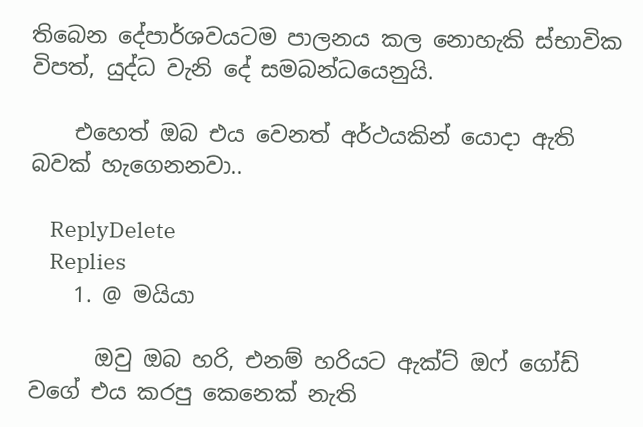තිබෙන දේපාර්ශවයටම පාලනය කල නොහැකි ස්භාවික විපත්, යුද්ධ වැනි දේ සමබන්ධයෙනුයි.

    එහෙත් ඔබ එය වෙනත් අර්ථයකින් යොදා ඇති බවක් හැගෙනනවා..

    ReplyDelete
    Replies
    1. @ මයියා

      ඔවු ඔබ හරි, එනම් හරියට ඇක්ට් ඔෆ් ගෝඩ් වගේ එය කරපු කෙනෙක් නැති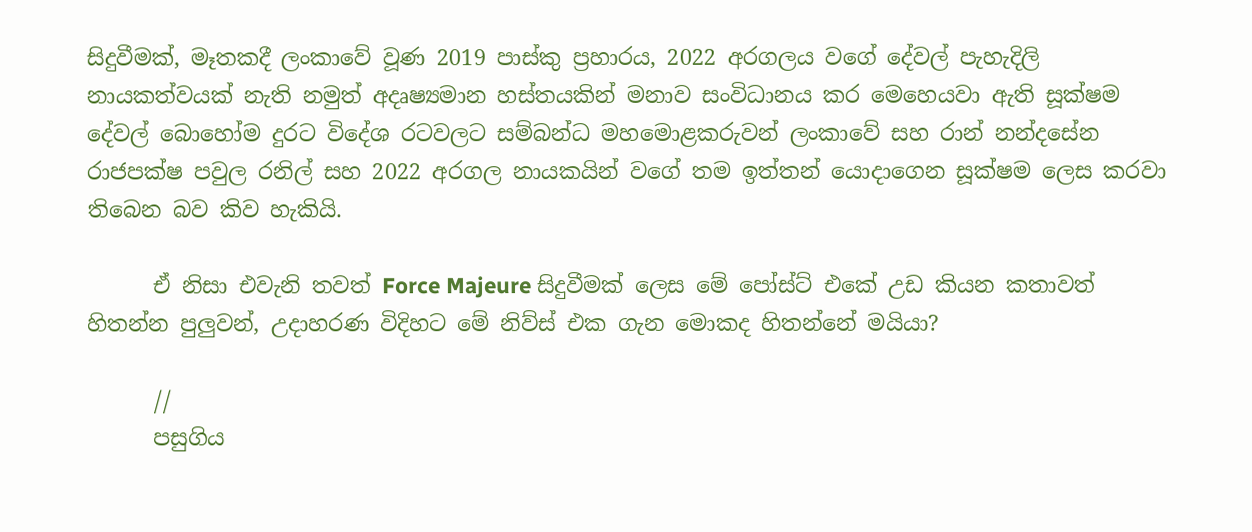සිදුවීමක්, මෑතකදී ලංකාවේ වූණ 2019 පාස්කු ප්‍රහාරය, 2022 අරගලය වගේ දේවල් පැහැදිලි නායකත්වයක් නැති නමුත් අදෘෂ්‍යමාන හස්තයකින් මනාව සංවිධානය කර මෙහෙයවා ඇති සූක්ෂම දේවල් බොහෝම දුරට විදේශ රටවලට සම්බන්ධ මහමොළකරුවන් ලංකාවේ සහ රාන් නන්දසේන රාජපක්ෂ පවුල රනිල් සහ 2022 අරගල නායකයින් වගේ තම ඉත්තන් යොදාගෙන සූක්ෂම ලෙස කරවා තිබෙන බව කිව හැකියි.

      ඒ නිසා එවැනි තවත් Force Majeure සිදුවීමක් ලෙස මේ පෝස්ට් එකේ උඩ කියන කතාවත් හිතන්න පුලුවන්, උදාහරණ විදිහට මේ නිව්ස් එක ගැන මොකද හිතන්නේ මයියා?

      //
      පසුගිය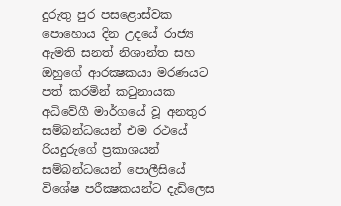දුරුතු පුර පසළොස්වක පොහොය දින උදයේ රාජ්‍ය ඇමති සනත් නිශාන්ත සහ ඔහුගේ ආරක්‍ෂකයා මරණයට පත් කරමින් කටුනායක අධිවේගී මාර්ගයේ වූ අනතුර සම්බන්ධයෙන් එම රථයේ රියදුරුගේ ප්‍රකාශයන් සම්බන්ධයෙන් පොලීසියේ විශේෂ පරීක්‍ෂකයන්ට දැඩිලෙස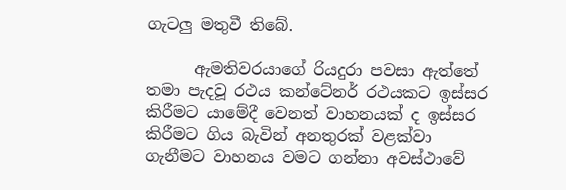ගැටලු මතුවී තිබේ.

      ඇමතිවරයාගේ රියදුරා පවසා ඇත්තේ තමා පැදවූ රථය කන්ටේනර් රථයකට ඉස්සර කිරීමට යාමේදී වෙනත් වාහනයක් ද ඉස්සර කිරීමට ගිය බැවින් අනතුරක් වළක්වා ගැනීමට වාහනය වමට ගන්නා අවස්ථාවේ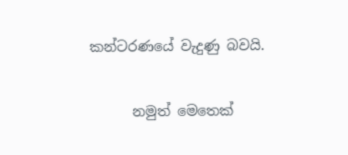කන්ටරණයේ වැදුණු බවයි.

      නමුත් මෙතෙක්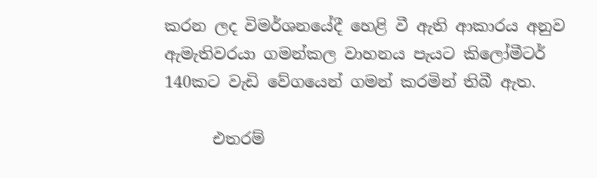කරන ලද විමර්ශනයේදී හෙළි වී ඇති ආකාරය අනුව ඇමැතිවරයා ගමන්කල වාහනය පැයට කිලෝමීටර් 140කට වැඩි වේගයෙන් ගමන් කරමින් තිබී ඇත.

      එතරම්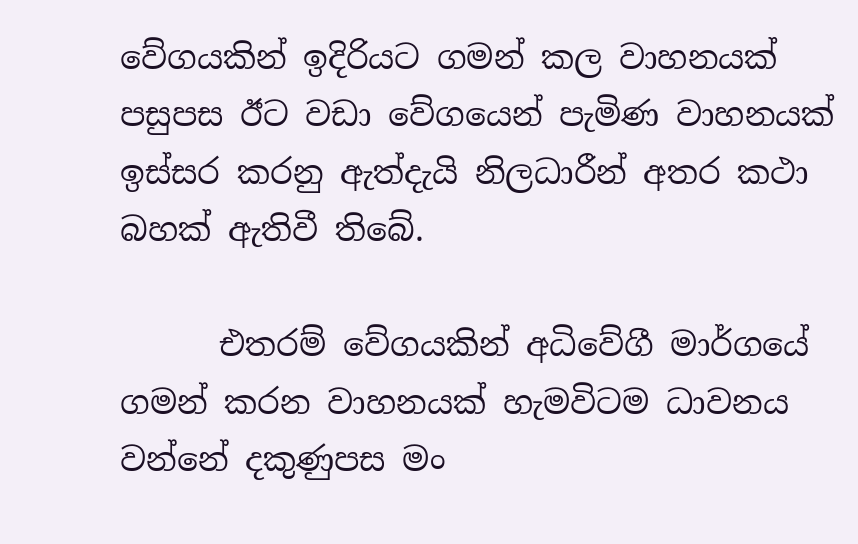වේගයකින් ඉදිරියට ගමන් කල වාහනයක් පසුපස ඊට වඩා වේගයෙන් පැමිණ වාහනයක් ඉස්සර කරනු ඇත්දැයි නිලධාරීන් අතර කථා බහක් ඇතිවී තිබේ.

      එතරම් වේගයකින් අධිවේගී මාර්ගයේ ගමන් කරන වාහනයක් හැමවිටම ධාවනය වන්නේ දකුණුපස මං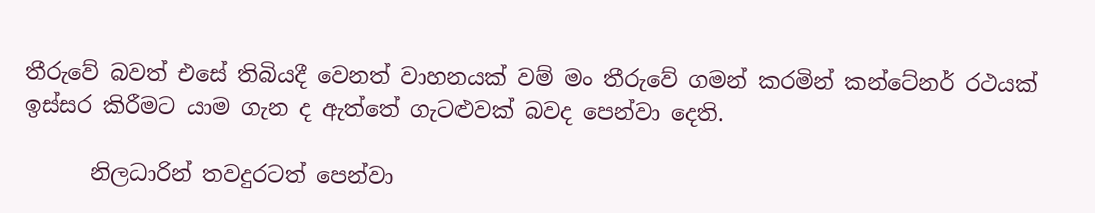තීරුවේ බවත් එසේ තිබියදී වෙනත් වාහනයක් වම් මං තීරුවේ ගමන් කරමින් කන්ටේනර් රථයක් ඉස්සර කිරීමට යාම ගැන ද ඇත්තේ ගැටළුවක් බවද පෙන්වා දෙති.

      නිලධාරින් තවදුරටත් පෙන්වා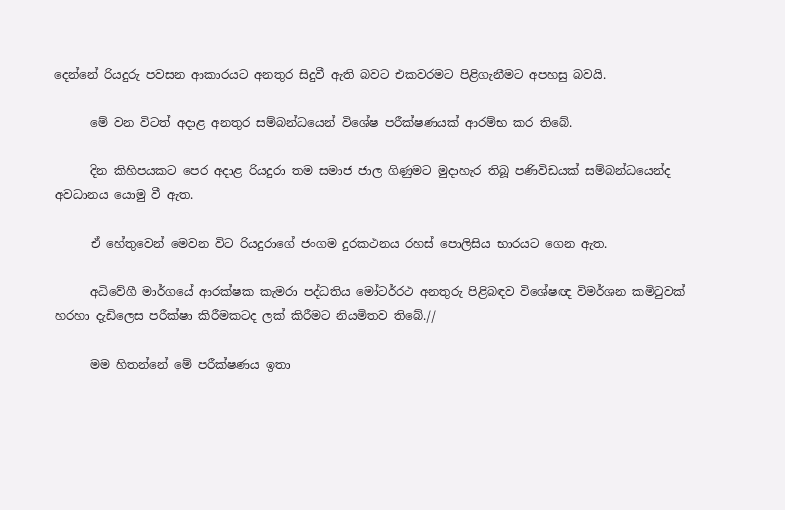දෙන්නේ රියදුරු පවසන ආකාරයට අනතුර සිදුවී ඇති බවට එකවරමට පිළිගැනීමට අපහසු බවයි.

      මේ වන විටත් අදාළ අනතුර සම්බන්ධයෙන් විශේෂ පරීක්ෂණයක් ආරම්භ කර තිබේ.

      දින කිහිපයකට පෙර අදාළ රියදුරා තම සමාජ ජාල ගිණුමට මුදාහැර තිබූ පණිවිඩයක් සම්බන්ධයෙන්ද අවධානය යොමු වී ඇත.

      ඒ හේතුවෙන් මෙවන විට රියදුරාගේ ජංගම දුරකථනය රහස් පොලිසිය භාරයට ගෙන ඇත.

      අධිවේගී මාර්ගයේ ආරක්ෂක කැමරා පද්ධතිය මෝටර්රථ අනතුරු පිළිබඳව විශේෂඥ විමර්ශන කමිටුවක් හරහා දැඩිලෙස පරීක්ෂා කිරීමකටද ලක් කිරීමට නියමිතව තිබේ.//

      මම හිතන්නේ මේ පරීක්ෂණය ඉතා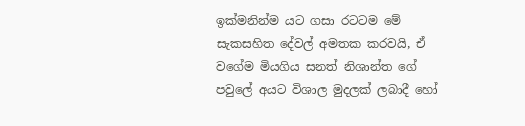ඉක්මනින්ම යට ගසා රටටම මේ සැකසහිත දේවල් අමතක කරවයි, ඒ වගේම මියගිය සනත් නිශාන්ත ගේ පවුලේ අයට විශාල මුදලක් ලබාදී හෝ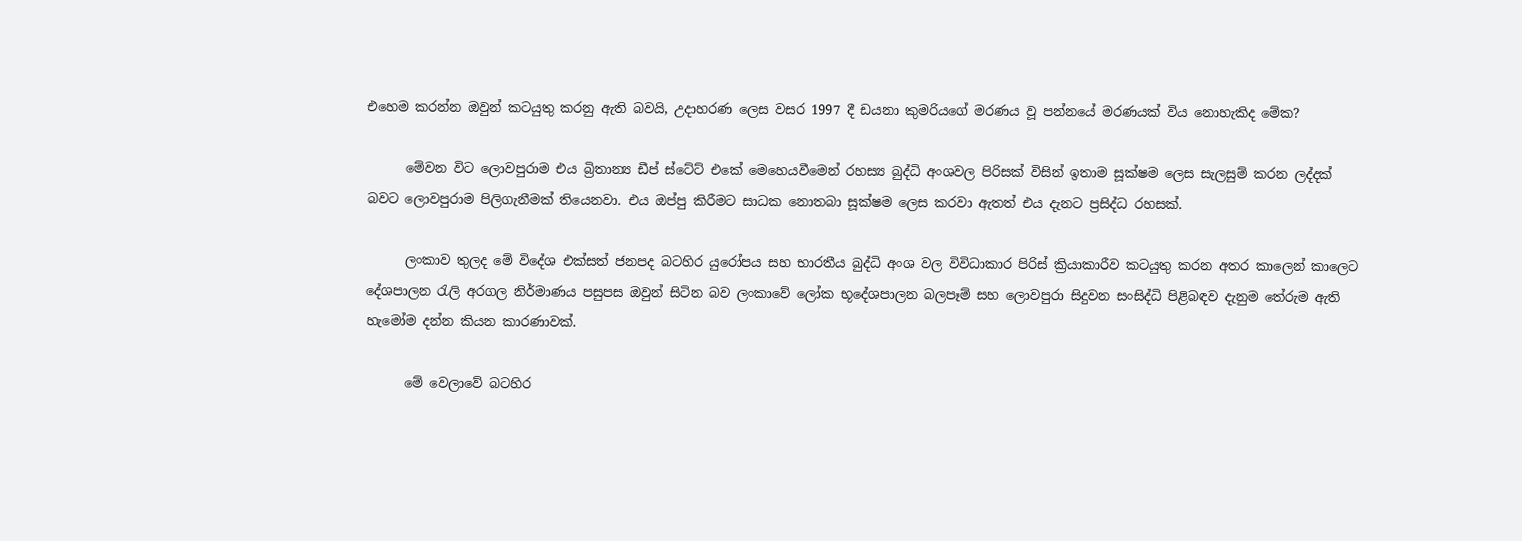එහෙම කරන්න ඔවුන් කටයුතු කරනු ඇති බවයි, උදාහරණ ලෙස වසර 1997 දී ඩයනා කුමරියගේ මරණය වූ පන්නයේ මරණයක් විය නොහැකිද මේක?

      මේවන විට ලොවපුරාම එය බ්‍රිතාන්‍ය ඩීප් ස්ටේට් එකේ මෙහෙයවීමෙන් රහස්‍ය බුද්ධි අංශවල පිරිසක් විසින් ඉතාම සූක්ෂම ලෙස සැලසුම් කරන ලද්දක් බවට ලොවපුරාම පිලිගැනීමක් තියෙනවා. එය ඔප්පු කිරීමට සාධක නොතබා සූක්ෂම ලෙස කරවා ඇතත් එය දැනට ප්‍රසිද්ධ රහසක්.

      ලංකාව තුලද මේ විදේශ එක්සත් ජනපද බටහිර යුරෝපය සහ භාරතීය බුද්ධි අංශ වල විවිධාකාර පිරිස් ක්‍රියාකාරීව කටයුතු කරන අතර කාලෙන් කාලෙට දේශපාලන රැලි අරගල නිර්මාණය පසුපස ඔවුන් සිටින බව ලංකාවේ ලෝක භූදේශපාලන බලපෑම් සහ ලොවපුරා සිදුවන සංසිද්ධි පිළිබඳව දැනුම තේරුම ඇති හැමෝම දන්න කියන කාරණාවක්.

      මේ වෙලාවේ බටහිර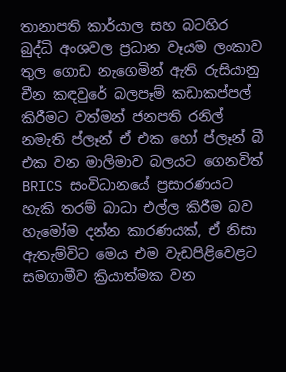තානාපති කාර්යාල සහ බටහිර බුද්ධි අංශවල ප්‍රධාන වෑයම ලංකාව තුල ගොඩ නැගෙමින් ඇති රුසියානු චීන කඳවුරේ බලපෑම් කඩාකප්පල් කිරීමට වත්මන් ජනපති රනිල් නමැති ප්ලෑන් ඒ එක හෝ ප්ලෑන් බී එක වන මාලිමාව බලයට ගෙනවිත් BRICS සංවිධානයේ ප්‍රසාරණයට හැකි තරම් බාධා එල්ල කිරීම බව හැමෝම දන්න කාරණයක්, ඒ නිසා ඇතැම්විට මෙය එම වැඩපිළිවෙළට සමගාමීව ක්‍රියාත්මක වන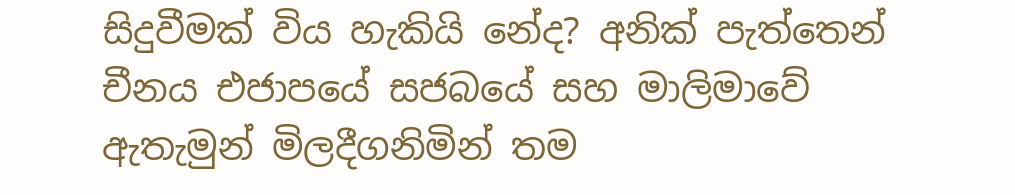සිදුවීමක් විය හැකියි නේද? අනික් පැත්තෙන් චීනය එජාපයේ සජබයේ සහ මාලිමාවේ ඇතැමුන් මිලදීගනිමින් තම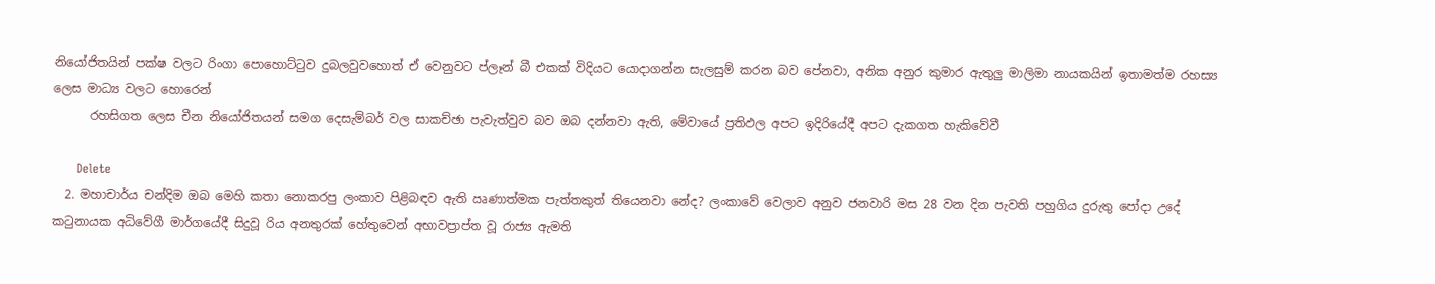නියෝජිතයින් පක්ෂ වලට රිංගා පොහොට්ටුව දුබලවුවහොත් ඒ වෙනුවට ප්ලෑන් බී එකක් විදියට යොදාගන්න සැලසුම් කරන බව පේනවා, අනික අනුර කුමාර ඇතුලු මාලිමා නායකයින් ඉතාමත්ම රහස්‍ය ලෙස මාධ්‍ය වලට හොරෙන්
      රහසිගත ලෙස චීන නියෝජිතයන් සමග දෙසැම්බර් වල සාකච්ඡා පැවැත්වුව බව ඔබ දන්නවා ඇති, මේවායේ ප්‍රතිඵල අපට ඉදිරියේදී අපට දැකගත හැකිවේවී

      Delete
  2. මහාචාර්ය චන්දිම ඔබ මෙහි කතා නොකරපු ලංකාව පිළිබඳව ඇති ඍණාත්මක පැත්තකුත් තියෙනවා නේද? ලංකාවේ වෙලාව අනුව ජනවාරි මස 28 වන දින පැවති පහුගිය දුරුතු පෝදා උදේ කටුනායක අධිවේගී මාර්ගයේදී සිදුවූ රිය අනතුරක් හේතුවෙන් අභාවප්‍රාප්ත වූ රාජ්‍ය ඇමති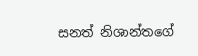සනත් නිශාන්තගේ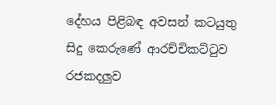දේහය පිළිබඳ අවසන් කටයුතු සිදු කෙරුණේ ආරච්චිකට්ටුව රජකදලුව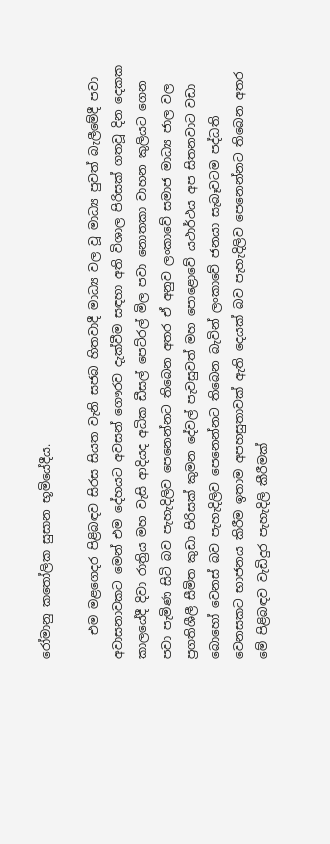රෝමානු කතෝලික සුසාන භූමියේදීය.

    එම මළගෙදර පිළිබඳව සිරස සියත වැනි සජබ හිතවාදී මාධ්‍ය වල වූ මාධ්‍ය පුවත් බැලීමේදී පවා අවාසනාවකට මෙන් එම දේහයට අවසන් ගෞරව දැක්වීම සඳහා අති විශාල පිරිසක් ගතවූ දින දෙකක කාලයේදී දිවා රාත්‍රිය මහ වැසි ආදියද අධික ඩීසල් පෙට්රල් මිල පවා නොතකා වාහන කුලියට ගෙන පවා පැමිණ සිටි බව පැහැදිලිව පෙනෙන්නට තිබෙන අතර ඒ අනුව ලංකාවේ සමාජ මාධ්‍ය ජාල වල ප්‍රගතිශීලී සීමිත කුඩා පිරිසක් කුමන දේවල් පැවසුවත් මහ පොළොවේ යථාර්ථය අප සිතනවාට වඩා බොහෝ වෙනස් බව පැහැදිලිව පෙනෙන්නට තිබෙන බැවින් ලංකාවේ ජනයා සැබෑවටම පද්ධති වෙනසකට භාජනය කිරීම ඉතාම අපහසුතාවක් ඇති දෙයක් බව පැහැදිලිව පෙනෙන්නට තිබෙන අතර මේ පිළිබඳව වැඩිදුර පැහැදිලි කීරීමක්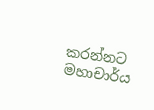කරන්නට මහාචාර්ය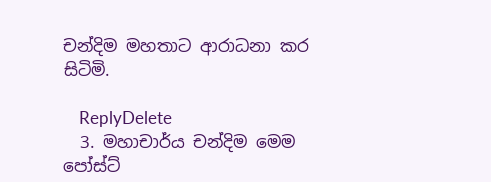චන්දිම මහතාට ආරාධනා කර සිටිමි.

    ReplyDelete
  3. මහාචාර්ය චන්දිම මෙම පෝස්ට්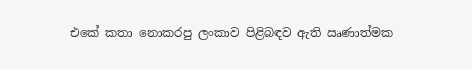එකේ කතා නොකරපු ලංකාව පිළිබඳව ඇති ඍණාත්මක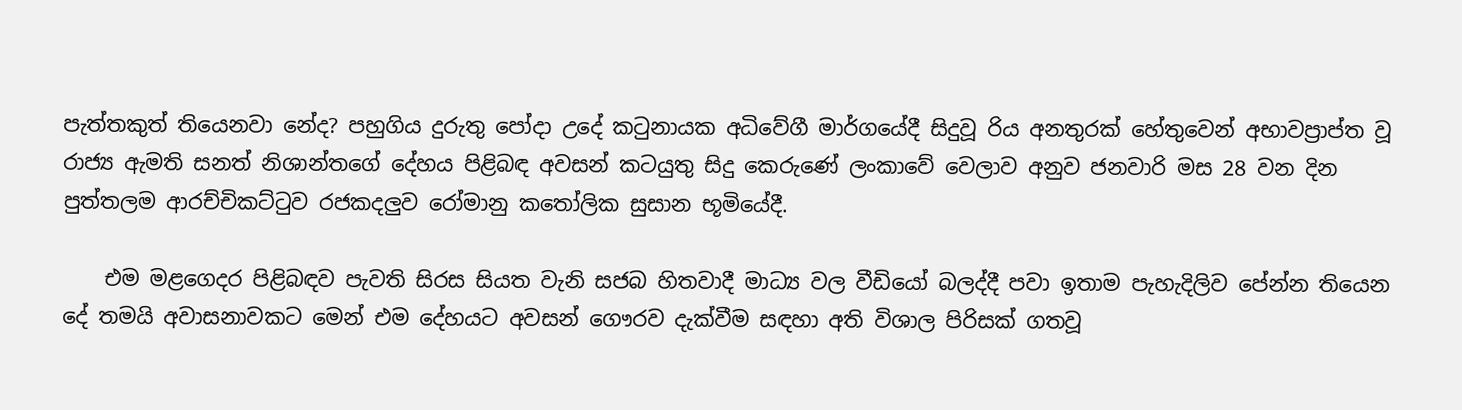පැත්තකුත් තියෙනවා නේද? පහුගිය දුරුතු පෝදා උදේ කටුනායක අධිවේගී මාර්ගයේදී සිදුවූ රිය අනතුරක් හේතුවෙන් අභාවප්‍රාප්ත වූ රාජ්‍ය ඇමති සනත් නිශාන්තගේ දේහය පිළිබඳ අවසන් කටයුතු සිදු කෙරුණේ ලංකාවේ වෙලාව අනුව ජනවාරි මස 28 වන දින පුත්තලම ආරච්චිකට්ටුව රජකදලුව රෝමානු කතෝලික සුසාන භූමියේදී.

    එම මළගෙදර පිළිබඳව පැවති සිරස සියත වැනි සජබ හිතවාදී මාධ්‍ය වල වීඩියෝ බලද්දී පවා ඉතාම පැහැදිලිව පේන්න තියෙන දේ තමයි අවාසනාවකට මෙන් එම දේහයට අවසන් ගෞරව දැක්වීම සඳහා අති විශාල පිරිසක් ගතවූ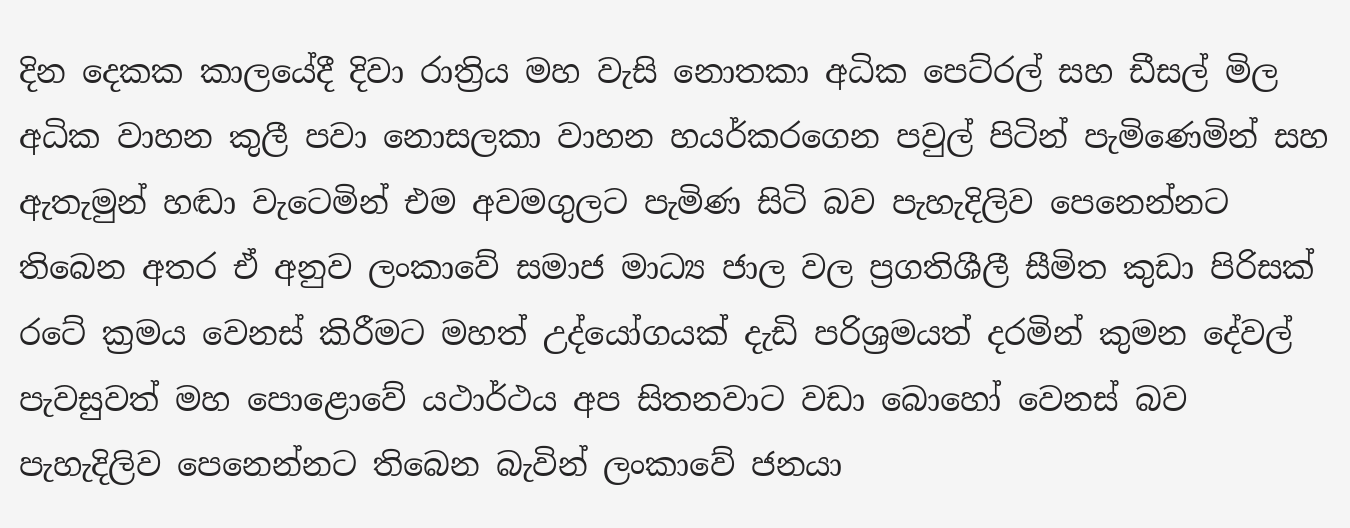දින දෙකක කාලයේදී දිවා රාත්‍රිය මහ වැසි නොතකා අධික පෙට්රල් සහ ඩීසල් මිල අධික වාහන කුලී පවා නොසලකා වාහන හයර්කරගෙන පවුල් පිටින් පැමිණෙමින් සහ ඇතැමුන් හඬා වැටෙමින් එම අවමගුලට පැමිණ සිටි බව පැහැදිලිව පෙනෙන්නට තිබෙන අතර ඒ අනුව ලංකාවේ සමාජ මාධ්‍ය ජාල වල ප්‍රගතිශීලී සීමිත කුඩා පිරිසක් රටේ ක්‍රමය වෙනස් කිරීමට මහත් උද්යෝගයක් දැඩි පරිශ්‍රමයත් දරමින් කුමන දේවල් පැවසුවත් මහ පොළොවේ යථාර්ථය අප සිතනවාට වඩා බොහෝ වෙනස් බව පැහැදිලිව පෙනෙන්නට තිබෙන බැවින් ලංකාවේ ජනයා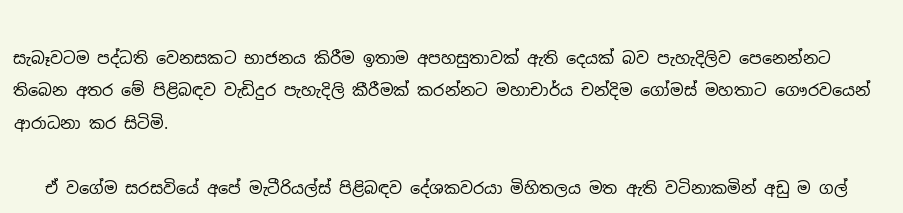සැබෑවටම පද්ධති වෙනසකට භාජනය කිරීම ඉතාම අපහසුතාවක් ඇති දෙයක් බව පැහැදිලිව පෙනෙන්නට තිබෙන අතර මේ පිළිබඳව වැඩිදුර පැහැදිලි කීරීමක් කරන්නට මහාචාර්ය චන්දිම ගෝමස් මහතාට ගෞරවයෙන් ආරාධනා කර සිටිමි.

    ඒ වගේම සරසවියේ අපේ මැටීරියල්ස් පිළිබඳව දේශකවරයා මිහිතලය මත ඇති වටිනාකමින් අඩු ම ගල්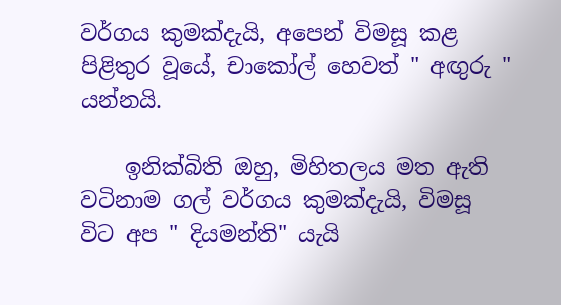වර්ගය කුමක්දැයි, අපෙන් විමසූ කළ පිළිතුර වූයේ, චාකෝල් හෙවත් " අඟුරු " යන්නයි.

    ඉනික්බිති ඔහු, මිහිතලය මත ඇති වටිනාම ගල් වර්ගය කුමක්දැයි, විමසූ විට අප " දියමන්ති" යැයි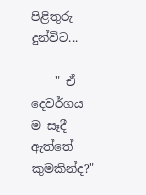පිළිතුරු දුන්විට...

    " ඒ දෙවර්ගය ම සෑදී ඇත්තේ කුමකින්ද?"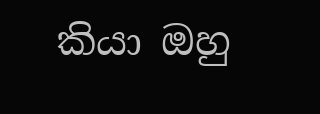කියා ඔහු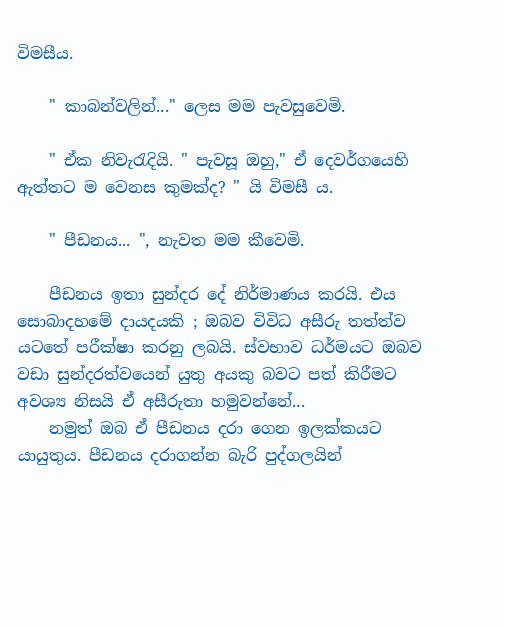විමසීය.

    " කාබන්වලින්..." ලෙස මම පැවසුවෙමි.

    " ඒක නිවැරැදියි. " පැවසූ ඔහු," ඒ දෙවර්ගයෙහි ඇත්තට ම වෙනස කුමක්ද? " යි විමසී ය.

    " පීඩනය... ", නැවත මම කීවෙමි.

    පීඩනය ඉතා සුන්දර දේ නිර්මාණය කරයි. එය සොබාදහමේ දායදයකි ; ඔබව විවිධ අසීරු තත්ත්ව යටතේ පරීක්ෂා කරනු ලබයි. ස්වභාව ධර්මයට ඔබව වඩා සුන්දරත්වයෙන් යුතු අයකු බවට පත් කිරීමට අවශ්‍ය නිසයි ඒ අසීරුතා හමුවන්නේ...
    නමුත් ඔබ ඒ පීඩනය දරා ගෙන ඉලක්කයට යායුතුය. පීඩනය දරාගන්න බැරි පුද්ගලයින්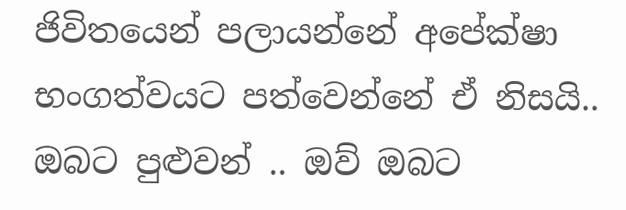ජිවිතයෙන් පලායන්නේ අපේක්ෂා භංගත්වයට පත්වෙන්නේ ඒ නිසයි.. ඔබට පුළුවන් .. ඔව් ඔබට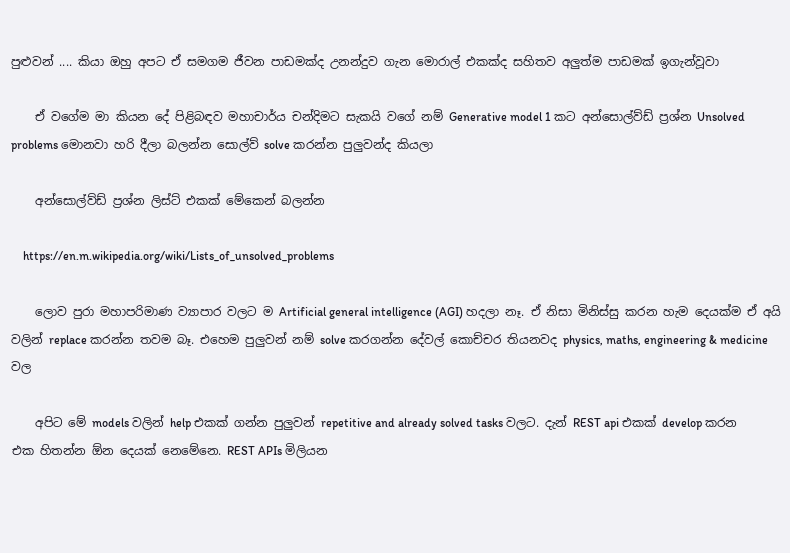පුළුවන් .... කියා ඔහු අපට ඒ සමගම ජීවන පාඩමක්ද උනන්දුව ගැන මොරාල් එකක්ද සහිතව අලුත්ම පාඩමක් ඉගැන්වූවා

    ඒ වගේම මා කියන දේ පිළිබඳව මහාචාර්ය චන්දිමට සැකයි වගේ නම් Generative model 1 කට අන්සොල්ව්ඩ් ප්‍රශ්න Unsolved problems මොනවා හරි දීලා බලන්න සොල්ව් solve කරන්න පුලුවන්ද කියලා

    අන්සොල්ව්ඩ් ප්‍රශ්න ලිස්ට් එකක් මේකෙන් බලන්න

    https://en.m.wikipedia.org/wiki/Lists_of_unsolved_problems

    ලොව පුරා මහාපරිමාණ ව්‍යාපාර වලට ම Artificial general intelligence (AGI) හදලා නෑ. ඒ නිසා මිනිස්සු කරන හැම දෙයක්ම ඒ අයි වලින් replace කරන්න තවම බෑ. එහෙම පුලුවන් නම් solve කරගන්න දේවල් කොච්චර තියනවද physics, maths, engineering & medicine වල

    අපිට මේ models වලින් help එකක් ගන්න පුලුවන් repetitive and already solved tasks වලට. දැන් REST api එකක් develop කරන එක හිතන්න ඕන දෙයක් නෙමේනෙ. REST APIs මිලියන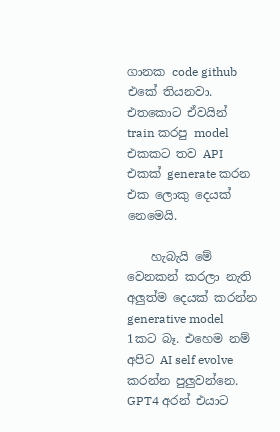ගානක code github එකේ තියනවා. එතකොට ඒවයින් train කරපු model එකකට තව API එකක් generate කරන එක ලොකු දෙයක් නෙමෙයි.

    හැබැයි මේ වෙනකන් කරලා නැති අලුත්ම දෙයක් කරන්න generative model 1කට බෑ. එහෙම නම් අපිට AI self evolve කරන්න පුලුවන්නෙ. GPT4 අරන් එයාට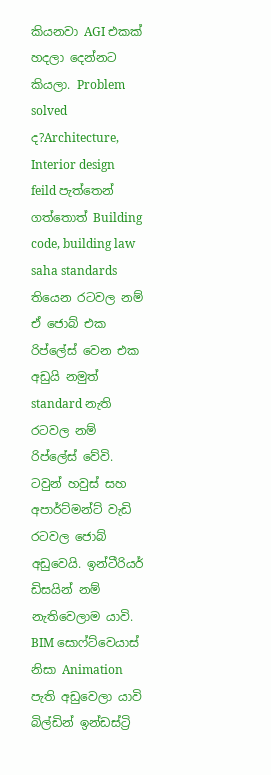කියනවා AGI එකක් හදලා දෙන්නට කියලා. Problem solved ද?Architecture, Interior design feild පැත්තෙන් ගත්තොත් Building code, building law saha standards තියෙන රටවල නම් ඒ ජොබ් එක රිප්ලේස් වෙන එක අඩුයි නමුත් standard නැති රටවල නම් රිප්ලේස් වේවි. ටවුන් හවුස් සහ අපාර්ට්මන්ට් වැඩි රටවල ජොබ් අඩුවෙයි. ඉන්ටීරියර් ඩිසයින් නම් නැතිවෙලාම යාවි. BIM සොෆ්ට්වෙයාස් නිසා Animation පැති අඩුවෙලා යාවි බිල්ඩින් ඉන්ඩස්ට්‍රි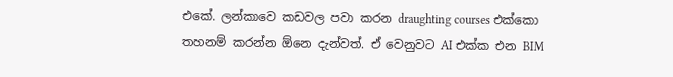එකේ. ලන්කාවෙ කඩවල පවා කරන draughting courses එක්කො තහනම් කරන්න ඕනෙ දැන්වත්. ඒ වෙනුවට AI එක්ක එන BIM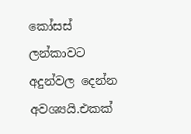කෝසස් ලන්කාවට අදුන්වල දෙන්න අවශ්‍යයි.එකක්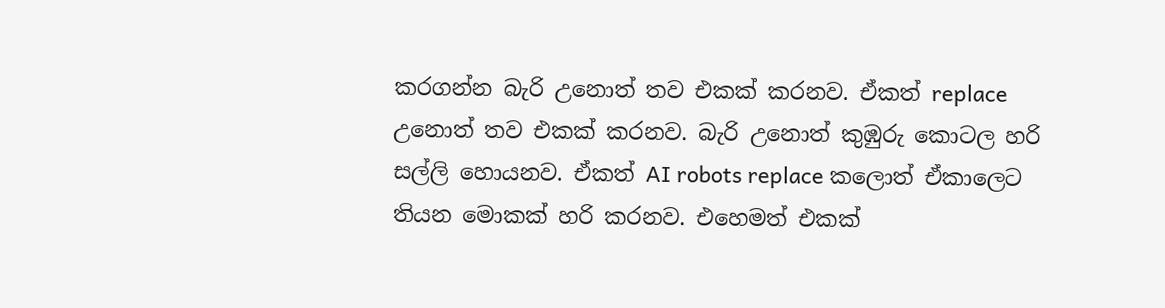කරගන්න බැරි උනොත් තව එකක් කරනව. ඒකත් replace උනොත් තව එකක් කරනව. බැරි උනොත් කුඹුරු කොටල හරි සල්ලි හොයනව. ඒකත් AI robots replace කලොත් ඒකාලෙට තියන මොකක් හරි කරනව. එහෙමත් එකක්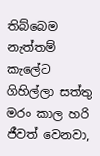තිබ්බෙම නැත්තම් කැලේට ගිහිල්ලා සත්තු මරං කාල හරි ජීවත් වෙනවා,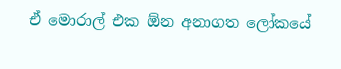ඒ මොරාල් එක ඕන අනාගත ලෝකයේ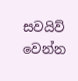සවයිව් වෙන්න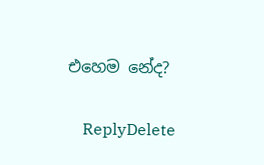එහෙම නේද?

    ReplyDelete